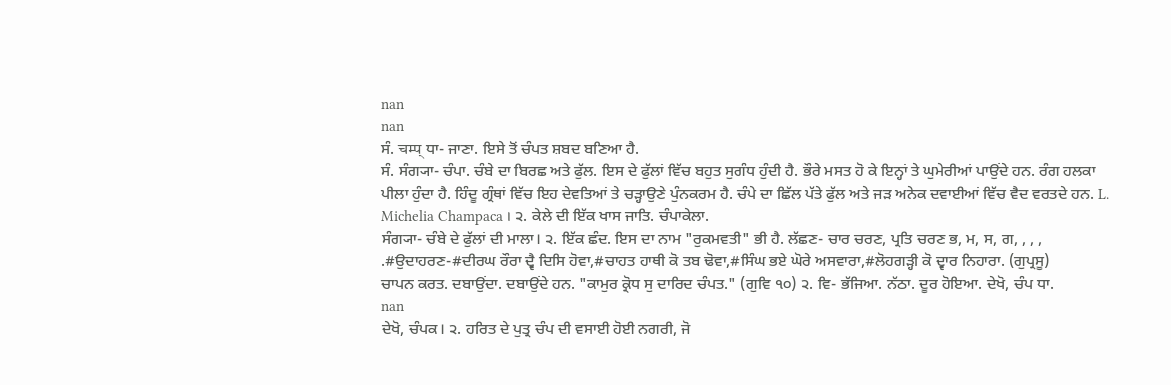nan
nan
ਸੰ. चम्प् ਧਾ- ਜਾਣਾ. ਇਸੇ ਤੋਂ ਚੰਪਤ ਸ਼ਬਦ ਬਣਿਆ ਹੈ.
ਸੰ. ਸੰਗ੍ਯਾ- ਚੰਪਾ. ਚੰਬੇ ਦਾ ਬਿਰਛ ਅਤੇ ਫੁੱਲ. ਇਸ ਦੇ ਫੁੱਲਾਂ ਵਿੱਚ ਬਹੁਤ ਸੁਗੰਧ ਹੁੰਦੀ ਹੈ. ਭੌਰੇ ਮਸਤ ਹੋ ਕੇ ਇਨ੍ਹਾਂ ਤੇ ਘੁਮੇਰੀਆਂ ਪਾਉਂਦੇ ਹਨ. ਰੰਗ ਹਲਕਾ ਪੀਲਾ ਹੁੰਦਾ ਹੈ. ਹਿੰਦੂ ਗ੍ਰੰਥਾਂ ਵਿੱਚ ਇਹ ਦੇਵਤਿਆਂ ਤੇ ਚੜ੍ਹਾਉਣੇ ਪੁੰਨਕਰਮ ਹੈ. ਚੰਪੇ ਦਾ ਛਿੱਲ ਪੱਤੇ ਫੁੱਲ ਅਤੇ ਜੜ ਅਨੇਕ ਦਵਾਈਆਂ ਵਿੱਚ ਵੈਦ ਵਰਤਦੇ ਹਨ. L. Michelia Champaca । ੨. ਕੇਲੇ ਦੀ ਇੱਕ ਖਾਸ ਜਾਤਿ. ਚੰਪਾਕੇਲਾ.
ਸੰਗ੍ਯਾ- ਚੰਬੇ ਦੇ ਫੁੱਲਾਂ ਦੀ ਮਾਲਾ। ੨. ਇੱਕ ਛੰਦ. ਇਸ ਦਾ ਨਾਮ "ਰੁਕਮਵਤੀ" ਭੀ ਹੈ. ਲੱਛਣ- ਚਾਰ ਚਰਣ, ਪ੍ਰਤਿ ਚਰਣ ਭ, ਮ, ਸ, ਗ, , , , .#ਉਦਾਹਰਣ-#ਦੀਰਘ ਰੌਰਾ ਦ੍ਵੈ ਦਿਸਿ ਹੋਵਾ,#ਚਾਹਤ ਹਾਥੀ ਕੋ ਤਬ ਢੋਵਾ,#ਸਿੰਘ ਭਏ ਘੋਰੇ ਅਸਵਾਰਾ,#ਲੋਹਗੜ੍ਹੀ ਕੋ ਦ੍ਵਾਰ ਨਿਹਾਰਾ. (ਗੁਪ੍ਰਸੂ)
ਚਾਪਨ ਕਰਤ. ਦਬਾਉਂਦਾ. ਦਬਾਉਂਦੇ ਹਨ. "ਕਾਮੁਰ ਕ੍ਰੋਧ ਸੁ ਦਾਰਿਦ ਚੰਪਤ." (ਗੁਵਿ ੧੦) ੨. ਵਿ- ਭੱਜਿਆ. ਨੱਠਾ. ਦੂਰ ਹੋਇਆ. ਦੇਖੋ, ਚੰਪ ਧਾ.
nan
ਦੇਖੋ, ਚੰਪਕ। ੨. ਹਰਿਤ ਦੇ ਪੁਤ੍ਰ ਚੰਪ ਦੀ ਵਸਾਈ ਹੋਈ ਨਗਰੀ, ਜੋ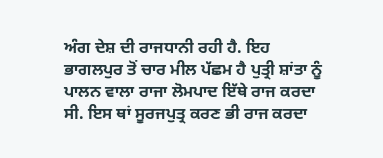ਅੰਗ ਦੇਸ਼ ਦੀ ਰਾਜਧਾਨੀ ਰਹੀ ਹੈ. ਇਹ ਭਾਗਲਪੁਰ ਤੋਂ ਚਾਰ ਮੀਲ ਪੱਛਮ ਹੈ ਪੁਤ੍ਰੀ ਸ਼ਾਂਤਾ ਨੂੰ ਪਾਲਨ ਵਾਲਾ ਰਾਜਾ ਲੋਮਪਾਦ ਇੱਥੇ ਰਾਜ ਕਰਦਾ ਸੀ. ਇਸ ਥਾਂ ਸੂਰਜਪੁਤ੍ਰ ਕਰਣ ਭੀ ਰਾਜ ਕਰਦਾ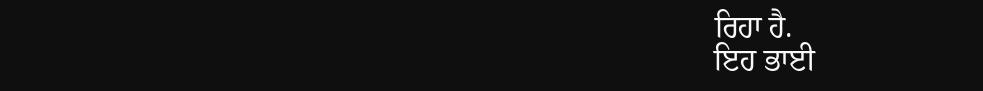ਰਿਹਾ ਹੈ.
ਇਹ ਭਾਈ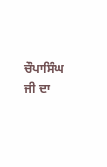ਚੌਪਾਸਿੰਘ ਜੀ ਦਾ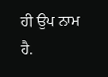ਹੀ ਉਪ ਨਾਮ ਹੈ.